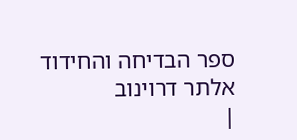ספר הבדיחה והחידוד
אלתר דרוינוב
|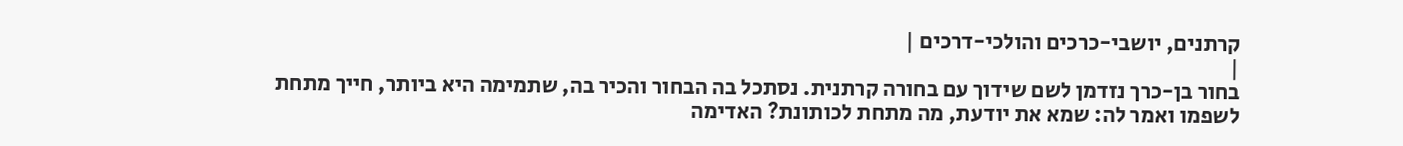קרתנים, יושבי-כרכים והולכי-דרכים |
|
בחור בן-כרך נזדמן לשם שידוך עם בחורה קרתנית. נסתכל בה הבחור והכיר בה, שתמימה היא ביותר, חייך מתחת לשפמו ואמר לה: שמא את יודעת, מה מתחת לכותונת? האדימה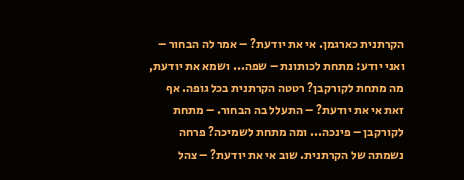הקרתנית כארגמן. אי את יודעת? – אמר לה הבחור – ואני יודע: מתחת לכותונת – שפה... ושמא את יודעת, מה מתחת לקורקבן? רטטה הקרתנית בכל גופה. אף זאת אי את יודעת? – התעלל בה הבחור. – מתחת לקורקבן – פינכה... ומה מתחת לשמיכה? פרחה נשמתה של הקרתנית. שוב אי את יודעת? – צהל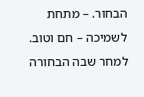הבחור. – מתחת לשמיכה – חם וטוב. למחר שבה הבחורה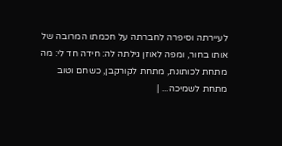לעיירתה וסיפרה לחברתה על חכמתו המרובה של אותו בחור, ומפה לאוזן גילתה לה: חידה חד לי: מה מתחת לכותונת, מתחת לקורקבן, כשחם וטוב מתחת לשמיכה... |